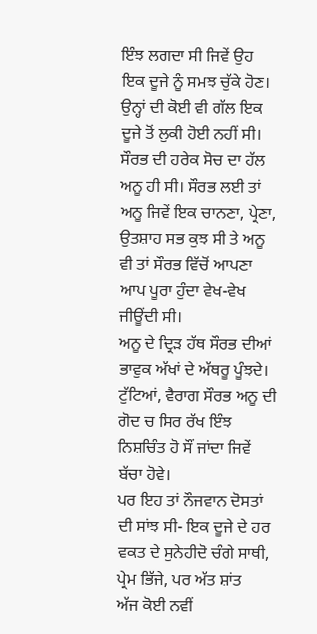ਇੰਝ ਲਗਦਾ ਸੀ ਜਿਵੇਂ ਉਹ ਇਕ ਦੂਜੇ ਨੂੰ ਸਮਝ ਚੁੱਕੇ ਹੋਣ। ਉਨ੍ਹਾਂ ਦੀ ਕੋਈ ਵੀ ਗੱਲ ਇਕ ਦੂਜੇ ਤੋਂ ਲੁਕੀ ਹੋਈ ਨਹੀਂ ਸੀ। ਸੌਰਭ ਦੀ ਹਰੇਕ ਸੋਚ ਦਾ ਹੱਲ ਅਨੂ ਹੀ ਸੀ। ਸੌਰਭ ਲਈ ਤਾਂ ਅਨੂ ਜਿਵੇਂ ਇਕ ਚਾਨਣਾ, ਪ੍ਰੇਣਾ, ਉਤਸ਼ਾਹ ਸਭ ਕੁਝ ਸੀ ਤੇ ਅਨੂ ਵੀ ਤਾਂ ਸੌਰਭ ਵਿੱਚੋਂ ਆਪਣਾ ਆਪ ਪੂਰਾ ਹੁੰਦਾ ਵੇਖ-ਵੇਖ ਜੀਊਂਦੀ ਸੀ।
ਅਨੂ ਦੇ ਦ੍ਰਿੜ ਹੱਥ ਸੌਰਭ ਦੀਆਂ ਭਾਵੁਕ ਅੱਖਾਂ ਦੇ ਅੱਥਰੂ ਪੂੰਝਦੇ। ਟੁੱਟਿਆਂ, ਵੈਰਾਗ ਸੌਰਭ ਅਨੂ ਦੀ ਗੋਦ ਚ ਸਿਰ ਰੱਖ ਇੰਝ ਨਿਸ਼ਚਿੰਤ ਹੋ ਸੌਂ ਜਾਂਦਾ ਜਿਵੇਂ ਬੱਚਾ ਹੋਵੇ।
ਪਰ ਇਹ ਤਾਂ ਨੌਜਵਾਨ ਦੋਸਤਾਂ ਦੀ ਸਾਂਝ ਸੀ- ਇਕ ਦੂਜੇ ਦੇ ਹਰ ਵਕਤ ਦੇ ਸੁਨੇਹੀਦੋ ਚੰਗੇ ਸਾਥੀ, ਪ੍ਰੇਮ ਭਿੱਜੇ, ਪਰ ਅੱਤ ਸ਼ਾਂਤ
ਅੱਜ ਕੋਈ ਨਵੀਂ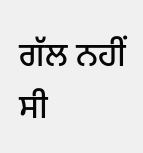ਗੱਲ ਨਹੀਂ ਸੀ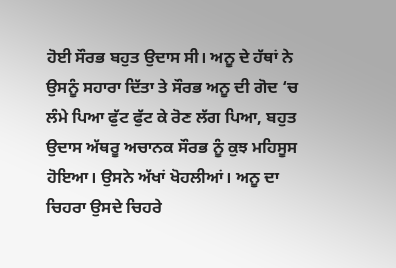ਹੋਈ ਸੌਰਭ ਬਹੁਤ ਉਦਾਸ ਸੀ। ਅਨੂ ਦੇ ਹੱਥਾਂ ਨੇ ਉਸਨੂੰ ਸਹਾਰਾ ਦਿੱਤਾ ਤੇ ਸੌਰਭ ਅਨੂ ਦੀ ਗੋਦ ‘ਚ ਲੰਮੇ ਪਿਆ ਫੁੱਟ ਫੁੱਟ ਕੇ ਰੋਣ ਲੱਗ ਪਿਆ, ਬਹੁਤ ਉਦਾਸ ਅੱਥਰੂ ਅਚਾਨਕ ਸੌਰਭ ਨੂੰ ਕੁਝ ਮਹਿਸੂਸ ਹੋਇਆ। ਉਸਨੇ ਅੱਖਾਂ ਖੋਹਲੀਆਂ। ਅਨੂ ਦਾ ਚਿਹਰਾ ਉਸਦੇ ਚਿਹਰੇ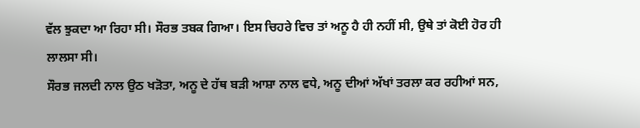ਵੱਲ ਝੁਕਦਾ ਆ ਰਿਹਾ ਸੀ। ਸੌਰਭ ਤਬਕ ਗਿਆ। ਇਸ ਚਿਹਰੇ ਵਿਚ ਤਾਂ ਅਨੂ ਹੈ ਹੀ ਨਹੀਂ ਸੀ, ਉਥੇ ਤਾਂ ਕੋਈ ਹੋਰ ਹੀ ਲਾਲਸਾ ਸੀ।
ਸੌਰਭ ਜਲਦੀ ਨਾਲ ਉਠ ਖੜੋਤਾ, ਅਨੂ ਦੇ ਹੱਥ ਬੜੀ ਆਸ਼ਾ ਨਾਲ ਵਧੇ, ਅਨੂ ਦੀਆਂ ਅੱਖਾਂ ਤਰਲਾ ਕਰ ਰਹੀਆਂ ਸਨ,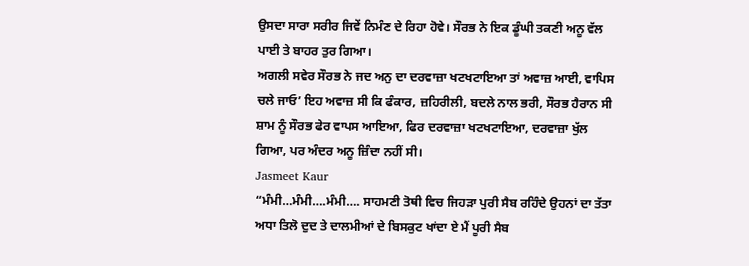ਉਸਦਾ ਸਾਰਾ ਸਰੀਰ ਜਿਵੇਂ ਨਿਮੰਣ ਦੇ ਰਿਹਾ ਹੋਵੇ। ਸੌਰਭ ਨੇ ਇਕ ਡੂੰਘੀ ਤਕਣੀ ਅਨੂ ਵੱਲ ਪਾਈ ਤੇ ਬਾਹਰ ਤੁਰ ਗਿਆ।
ਅਗਲੀ ਸਵੇਰ ਸੌਰਭ ਨੇ ਜਦ ਅਨੁ ਦਾ ਦਰਵਾਜ਼ਾ ਖਟਖਟਾਇਆ ਤਾਂ ਅਵਾਜ਼ ਆਈ, ਵਾਪਿਸ ਚਲੇ ਜਾਓ’ ਇਹ ਅਵਾਜ਼ ਸੀ ਕਿ ਫੰਕਾਰ, ਜ਼ਹਿਰੀਲੀ, ਬਦਲੇ ਨਾਲ ਭਰੀ, ਸੌਰਭ ਹੈਰਾਨ ਸੀ
ਸ਼ਾਮ ਨੂੰ ਸੌਰਭ ਫੇਰ ਵਾਪਸ ਆਇਆ, ਫਿਰ ਦਰਵਾਜ਼ਾ ਖਟਖਟਾਇਆ, ਦਰਵਾਜ਼ਾ ਖੁੱਲ ਗਿਆ, ਪਰ ਅੰਦਰ ਅਨੂ ਜ਼ਿੰਦਾ ਨਹੀਂ ਸੀ।
Jasmeet Kaur
“ਮੰਮੀ…ਮੰਮੀ….ਮੰਮੀ…. ਸਾਹਮਣੀ ਤੋਥੀ ਵਿਚ ਜਿਹੜਾ ਪੁਰੀ ਸੈਬ ਰਹਿੰਦੇ ਉਹਨਾਂ ਦਾ ਤੱਤਾ ਅਧਾ ਤਿਲੋ ਦੁਦ ਤੇ ਦਾਲਮੀਆਂ ਦੇ ਬਿਸਕੁਟ ਖਾਂਦਾ ਏ ਮੈਂ ਪੂਰੀ ਸੈਬ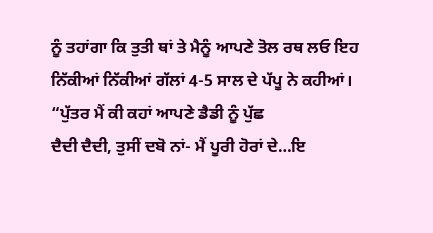ਨੂੰ ਤਹਾਂਗਾ ਕਿ ਤੁਤੀ ਥਾਂ ਤੇ ਮੈਨੂੰ ਆਪਣੇ ਤੋਲ ਰਥ ਲਓ ਇਹ ਨਿੱਕੀਆਂ ਨਿੱਕੀਆਂ ਗੱਲਾਂ 4-5 ਸਾਲ ਦੇ ਪੱਪੂ ਨੇ ਕਹੀਆਂ।
“ਪੁੱਤਰ ਮੈਂ ਕੀ ਕਹਾਂ ਆਪਣੇ ਡੈਡੀ ਨੂੰ ਪੁੱਛ
ਦੈਦੀ ਦੈਦੀ, ਤੁਸੀਂ ਦਬੋ ਨਾਂ- ਮੈਂ ਪੂਰੀ ਹੋਰਾਂ ਦੇ…ਇ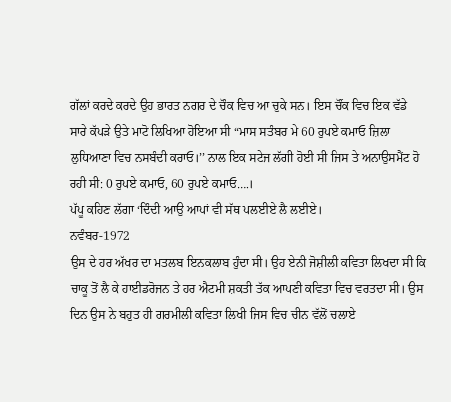ਗੱਲਾਂ ਕਰਦੇ ਕਰਦੇ ਉਹ ਭਾਰਤ ਨਗਰ ਦੇ ਚੌਕ ਵਿਚ ਆ ਚੁਕੇ ਸਨ। ਇਸ ਚੌਂਕ ਵਿਚ ਇਕ ਵੱਡੇ ਸਾਰੇ ਕੱਪੜੇ ਉਤੇ ਮਾਟੋ ਲਿਖਿਆ ਹੋਇਆ ਸੀ “ਮਾਸ ਸਤੰਬਰ ਮੇ 60 ਰੁਪਏ ਕਮਾਓ ਜ਼ਿਲਾ ਲੁਧਿਆਣਾ ਵਿਚ ਨਸਬੰਦੀ ਕਰਾਓ।’’ ਨਾਲ ਇਕ ਸਟੇਜ ਲੱਗੀ ਹੋਈ ਸੀ ਜਿਸ ਤੇ ਅਨਾਉਸਮੈਂਟ ਹੋ ਰਹੀ ਸੀ: 0 ਰੁਪਏ ਕਮਾਓ, 60 ਰੁਪਏ ਕਮਾਓ….।
ਪੱਪੂ ਕਹਿਣ ਲੱਗਾ ‘ਦਿੰਦੀ ਆਉ ਆਪਾਂ ਵੀ ਸੱਥ ਪਲਈਏ ਲੈ ਲਈਏ।
ਨਵੰਬਰ-1972
ਉਸ ਦੇ ਹਰ ਅੱਖਰ ਦਾ ਮਤਲਬ ਇਨਕਲਾਬ ਹੁੰਦਾ ਸੀ। ਉਹ ਏਨੀ ਜੋਸ਼ੀਲੀ ਕਵਿਤਾ ਲਿਖਦਾ ਸੀ ਕਿ ਚਾਕੂ ਤੋਂ ਲੈ ਕੇ ਹਾਈਡਰੋਜਨ ਤੇ ਹਰ ਐਟਮੀ ਸ਼ਕਤੀ ਤੱਕ ਆਪਣੀ ਕਵਿਤਾ ਵਿਚ ਵਰਤਦਾ ਸੀ। ਉਸ ਦਿਨ ਉਸ ਨੇ ਬਹੁਤ ਹੀ ਗਰਮੀਲੀ ਕਵਿਤਾ ਲਿਖੀ ਜਿਸ ਵਿਚ ਚੀਨ ਵੱਲੋਂ ਚਲਾਏ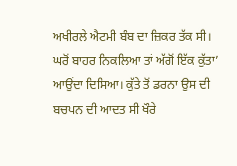ਅਖੀਰਲੇ ਐਟਮੀ ਬੰਬ ਦਾ ਜ਼ਿਕਰ ਤੱਕ ਸੀ। ਘਰੋਂ ਬਾਹਰ ਨਿਕਲਿਆ ਤਾਂ ਅੱਗੋਂ ਇੱਕ ਕੁੱਤਾ’ ਆਉਂਦਾ ਦਿਸਿਆ। ਕੁੱਤੇ ਤੋਂ ਡਰਨਾ ਉਸ ਦੀ ਬਚਪਨ ਦੀ ਆਦਤ ਸੀ ਖੌਰੇ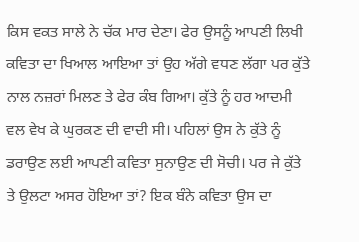ਕਿਸ ਵਕਤ ਸਾਲੇ ਨੇ ਚੱਕ ਮਾਰ ਦੇਣਾ। ਫੇਰ ਉਸਨੂੰ ਆਪਣੀ ਲਿਖੀ ਕਵਿਤਾ ਦਾ ਖਿਆਲ ਆਇਆ ਤਾਂ ਉਹ ਅੱਗੇ ਵਧਣ ਲੱਗਾ ਪਰ ਕੁੱਤੇ ਨਾਲ ਨਜ਼ਰਾਂ ਮਿਲਣ ਤੇ ਫੇਰ ਕੰਬ ਗਿਆ। ਕੁੱਤੇ ਨੂੰ ਹਰ ਆਦਮੀ ਵਲ ਵੇਖ ਕੇ ਘੁਰਕਣ ਦੀ ਵਾਦੀ ਸੀ। ਪਹਿਲਾਂ ਉਸ ਨੇ ਕੁੱਤੇ ਨੂੰ ਡਰਾਉਣ ਲਈ ਆਪਣੀ ਕਵਿਤਾ ਸੁਨਾਉਣ ਦੀ ਸੋਚੀ। ਪਰ ਜੇ ਕੁੱਤੇ ਤੇ ਉਲਟਾ ਅਸਰ ਹੋਇਆ ਤਾਂ? ਇਕ ਬੰਨੇ ਕਵਿਤਾ ਉਸ ਦਾ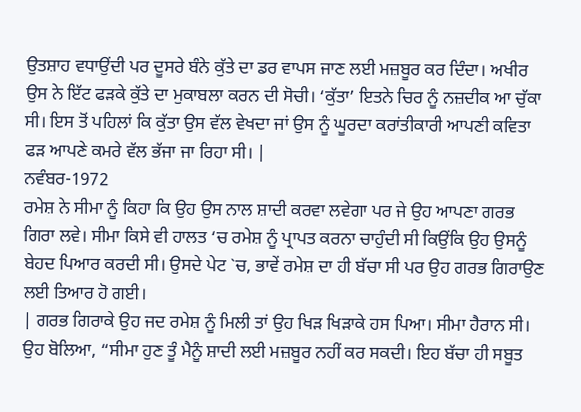ਉਤਸ਼ਾਹ ਵਧਾਉਂਦੀ ਪਰ ਦੂਸਰੇ ਬੰਨੇ ਕੁੱਤੇ ਦਾ ਡਰ ਵਾਪਸ ਜਾਣ ਲਈ ਮਜ਼ਬੂਰ ਕਰ ਦਿੰਦਾ। ਅਖੀਰ ਉਸ ਨੇ ਇੱਟ ਫੜਕੇ ਕੁੱਤੇ ਦਾ ਮੁਕਾਬਲਾ ਕਰਨ ਦੀ ਸੋਚੀ। ‘ਕੁੱਤਾ’ ਇਤਨੇ ਚਿਰ ਨੂੰ ਨਜ਼ਦੀਕ ਆ ਚੁੱਕਾ ਸੀ। ਇਸ ਤੋਂ ਪਹਿਲਾਂ ਕਿ ਕੁੱਤਾ ਉਸ ਵੱਲ ਵੇਖਦਾ ਜਾਂ ਉਸ ਨੂੰ ਘੂਰਦਾ ਕਰਾਂਤੀਕਾਰੀ ਆਪਣੀ ਕਵਿਤਾ ਫੜ ਆਪਣੇ ਕਮਰੇ ਵੱਲ ਭੱਜਾ ਜਾ ਰਿਹਾ ਸੀ। |
ਨਵੰਬਰ-1972
ਰਮੇਸ਼ ਨੇ ਸੀਮਾ ਨੂੰ ਕਿਹਾ ਕਿ ਉਹ ਉਸ ਨਾਲ ਸ਼ਾਦੀ ਕਰਵਾ ਲਵੇਗਾ ਪਰ ਜੇ ਉਹ ਆਪਣਾ ਗਰਭ ਗਿਰਾ ਲਵੇ। ਸੀਮਾ ਕਿਸੇ ਵੀ ਹਾਲਤ ‘ਚ ਰਮੇਸ਼ ਨੂੰ ਪ੍ਰਾਪਤ ਕਰਨਾ ਚਾਹੁੰਦੀ ਸੀ ਕਿਉਂਕਿ ਉਹ ਉਸਨੂੰ ਬੇਹਦ ਪਿਆਰ ਕਰਦੀ ਸੀ। ਉਸਦੇ ਪੇਟ `ਚ, ਭਾਵੇਂ ਰਮੇਸ਼ ਦਾ ਹੀ ਬੱਚਾ ਸੀ ਪਰ ਉਹ ਗਰਭ ਗਿਰਾਉਣ ਲਈ ਤਿਆਰ ਹੋ ਗਈ।
| ਗਰਭ ਗਿਰਾਕੇ ਉਹ ਜਦ ਰਮੇਸ਼ ਨੂੰ ਮਿਲੀ ਤਾਂ ਉਹ ਖਿੜ ਖਿੜਾਕੇ ਹਸ ਪਿਆ। ਸੀਮਾ ਹੈਰਾਨ ਸੀ। ਉਹ ਬੋਲਿਆ, “ਸੀਮਾ ਹੁਣ ਤੂੰ ਮੈਨੂੰ ਸ਼ਾਦੀ ਲਈ ਮਜ਼ਬੂਰ ਨਹੀਂ ਕਰ ਸਕਦੀ। ਇਹ ਬੱਚਾ ਹੀ ਸਬੂਤ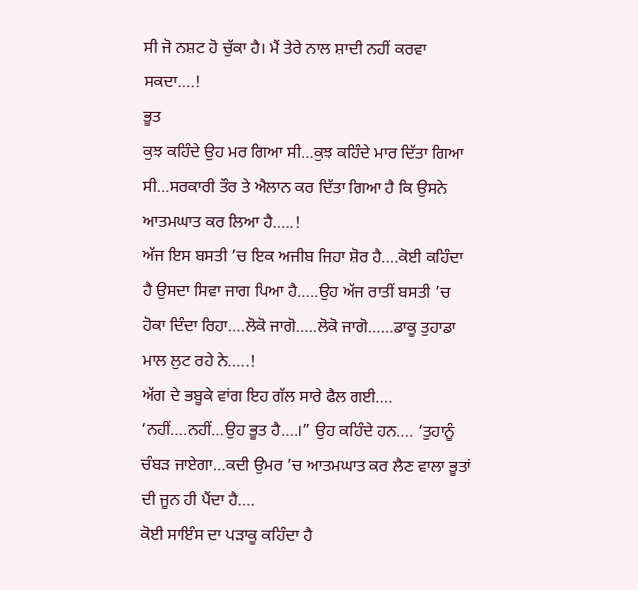ਸੀ ਜੋ ਨਸ਼ਟ ਹੋ ਚੁੱਕਾ ਹੈ। ਮੈਂ ਤੇਰੇ ਨਾਲ ਸ਼ਾਦੀ ਨਹੀਂ ਕਰਵਾ ਸਕਦਾ….!
ਭੂਤ
ਕੁਝ ਕਹਿੰਦੇ ਉਹ ਮਰ ਗਿਆ ਸੀ…ਕੁਝ ਕਹਿੰਦੇ ਮਾਰ ਦਿੱਤਾ ਗਿਆ ਸੀ…ਸਰਕਾਰੀ ਤੌਰ ਤੇ ਐਲਾਨ ਕਰ ਦਿੱਤਾ ਗਿਆ ਹੈ ਕਿ ਉਸਨੇ ਆਤਮਘਾਤ ਕਰ ਲਿਆ ਹੈ…..!
ਅੱਜ ਇਸ ਬਸਤੀ ’ਚ ਇਕ ਅਜੀਬ ਜਿਹਾ ਸ਼ੋਰ ਹੈ….ਕੋਈ ਕਹਿੰਦਾ ਹੈ ਉਸਦਾ ਸਿਵਾ ਜਾਗ ਪਿਆ ਹੈ…..ਉਹ ਅੱਜ ਰਾਤੀਂ ਬਸਤੀ ’ਚ ਹੋਕਾ ਦਿੰਦਾ ਰਿਹਾ….ਲੋਕੋ ਜਾਗੋ…..ਲੋਕੋ ਜਾਗੋ……ਡਾਕੂ ਤੁਹਾਡਾ ਮਾਲ ਲੁਟ ਰਹੇ ਨੇ…..!
ਅੱਗ ਦੇ ਭਬੂਕੇ ਵਾਂਗ ਇਹ ਗੱਲ ਸਾਰੇ ਫੈਲ ਗਈ….
‘ਨਹੀਂ….ਨਹੀਂ…ਉਹ ਭੂਤ ਹੈ….।” ਉਹ ਕਹਿੰਦੇ ਹਨ…. ‘ਤੁਹਾਨੂੰ ਚੰਬੜ ਜਾਏਗਾ…ਕਦੀ ਉਮਰ ’ਚ ਆਤਮਘਾਤ ਕਰ ਲੈਣ ਵਾਲਾ ਭੂਤਾਂ ਦੀ ਜੂਨ ਹੀ ਪੈਂਦਾ ਹੈ….
ਕੋਈ ਸਾਇੰਸ ਦਾ ਪੜਾਕੂ ਕਹਿੰਦਾ ਹੈ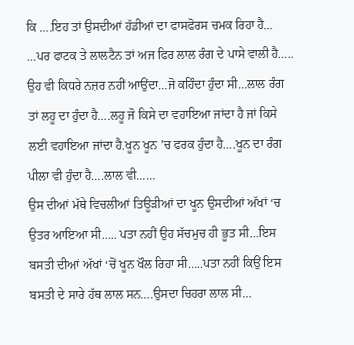ਕਿ ….ਇਹ ਤਾਂ ਉਸਦੀਆਂ ਹੱਡੀਆਂ ਦਾ ਫਾਸਫੋਰਸ ਚਮਕ ਰਿਹਾ ਹੈ…
…ਪਰ ਫਾਟਕ ਤੇ ਲਾਲਟੈਨ ਤਾਂ ਅਜ ਫਿਰ ਲਾਲ ਰੰਗ ਦੇ ਪਾਸੇ ਵਾਲੀ ਹੈ…..
ਉਹ ਵੀ ਕਿਧਰੇ ਨਜ਼ਰ ਨਹੀਂ ਆਉਂਦਾ…ਜੋ ਕਹਿੰਦਾ ਹੁੰਦਾ ਸੀ…ਲਾਲ ਰੰਗ ਤਾਂ ਲਹੂ ਦਾ ਹੁੰਦਾ ਹੈ….ਲਹੂ ਜੋ ਕਿਸੇ ਦਾ ਵਹਾਇਆ ਜਾਂਦਾ ਹੈ ਜਾਂ ਕਿਸੇ ਲਈ ਵਹਾਇਆ ਜਾਂਦਾ ਹੈ.ਖੂਨ ਖੂਨ ’ਚ ਫਰਕ ਹੁੰਦਾ ਹੈ….ਖੂਨ ਦਾ ਰੰਗ ਪੀਲਾ ਵੀ ਹੁੰਦਾ ਹੈ….ਲਾਲ ਵੀ……
ਉਸ ਦੀਆਂ ਮੱਥੇ ਵਿਚਲੀਆਂ ਤਿਊੜੀਆਂ ਦਾ ਖੂਨ ਉਸਦੀਆਂ ਅੱਖਾਂ ‘ਚ ਉਤਰ ਆਇਆ ਸੀ….. ਪਤਾ ਨਹੀਂ ਉਹ ਸੱਚਮੁਚ ਹੀ ਭੂਤ ਸੀ…ਇਸ ਬਸਤੀ ਦੀਆਂ ਅੱਖਾਂ ‘ਚੋਂ ਖੂਨ ਖੌਲ ਰਿਹਾ ਸੀ…..ਪਤਾ ਨਹੀਂ ਕਿਉਂ ਇਸ ਬਸਤੀ ਦੇ ਸਾਰੇ ਹੱਥ ਲਾਲ ਸਨ….ਉਸਦਾ ਚਿਹਰਾ ਲਾਲ ਸੀ…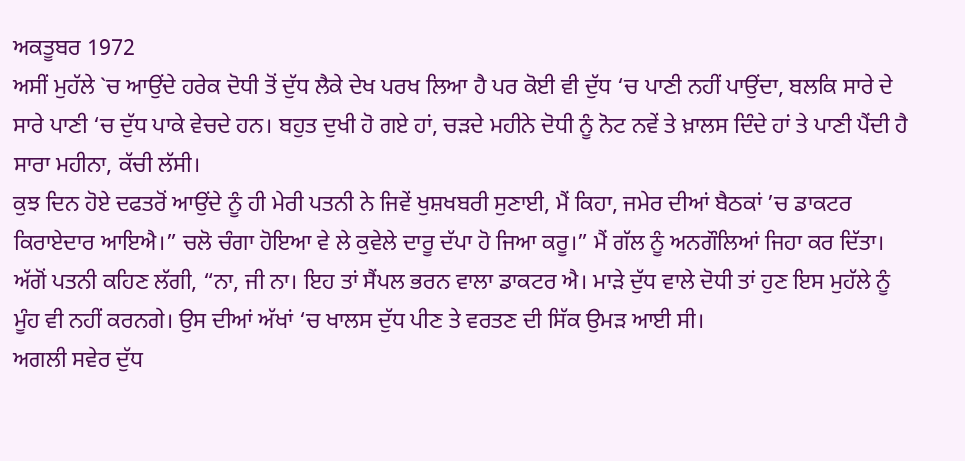ਅਕਤੂਬਰ 1972
ਅਸੀਂ ਮੁਹੱਲੇ `ਚ ਆਉਂਦੇ ਹਰੇਕ ਦੋਧੀ ਤੋਂ ਦੁੱਧ ਲੈਕੇ ਦੇਖ ਪਰਖ ਲਿਆ ਹੈ ਪਰ ਕੋਈ ਵੀ ਦੁੱਧ ‘ਚ ਪਾਣੀ ਨਹੀਂ ਪਾਉਂਦਾ, ਬਲਕਿ ਸਾਰੇ ਦੇ ਸਾਰੇ ਪਾਣੀ ‘ਚ ਦੁੱਧ ਪਾਕੇ ਵੇਚਦੇ ਹਨ। ਬਹੁਤ ਦੁਖੀ ਹੋ ਗਏ ਹਾਂ, ਚੜਦੇ ਮਹੀਨੇ ਦੋਧੀ ਨੂੰ ਨੋਟ ਨਵੇਂ ਤੇ ਖ਼ਾਲਸ ਦਿੰਦੇ ਹਾਂ ਤੇ ਪਾਣੀ ਪੈਂਦੀ ਹੈ ਸਾਰਾ ਮਹੀਨਾ, ਕੱਚੀ ਲੱਸੀ।
ਕੁਝ ਦਿਨ ਹੋਏ ਦਫਤਰੋਂ ਆਉਂਦੇ ਨੂੰ ਹੀ ਮੇਰੀ ਪਤਨੀ ਨੇ ਜਿਵੇਂ ਖੁਸ਼ਖਬਰੀ ਸੁਣਾਈ, ਮੈਂ ਕਿਹਾ, ਜਮੇਰ ਦੀਆਂ ਬੈਠਕਾਂ ’ਚ ਡਾਕਟਰ ਕਿਰਾਏਦਾਰ ਆਇਐ।” ਚਲੋ ਚੰਗਾ ਹੋਇਆ ਵੇ ਲੇ ਕੁਵੇਲੇ ਦਾਰੂ ਦੱਪਾ ਹੋ ਜਿਆ ਕਰੂ।” ਮੈਂ ਗੱਲ ਨੂੰ ਅਨਗੌਲਿਆਂ ਜਿਹਾ ਕਰ ਦਿੱਤਾ। ਅੱਗੋਂ ਪਤਨੀ ਕਹਿਣ ਲੱਗੀ, “ਨਾ, ਜੀ ਨਾ। ਇਹ ਤਾਂ ਸੈਂਪਲ ਭਰਨ ਵਾਲਾ ਡਾਕਟਰ ਐ। ਮਾੜੇ ਦੁੱਧ ਵਾਲੇ ਦੋਧੀ ਤਾਂ ਹੁਣ ਇਸ ਮੁਹੱਲੇ ਨੂੰ ਮੂੰਹ ਵੀ ਨਹੀਂ ਕਰਨਗੇ। ਉਸ ਦੀਆਂ ਅੱਖਾਂ ‘ਚ ਖਾਲਸ ਦੁੱਧ ਪੀਣ ਤੇ ਵਰਤਣ ਦੀ ਸਿੱਕ ਉਮੜ ਆਈ ਸੀ।
ਅਗਲੀ ਸਵੇਰ ਦੁੱਧ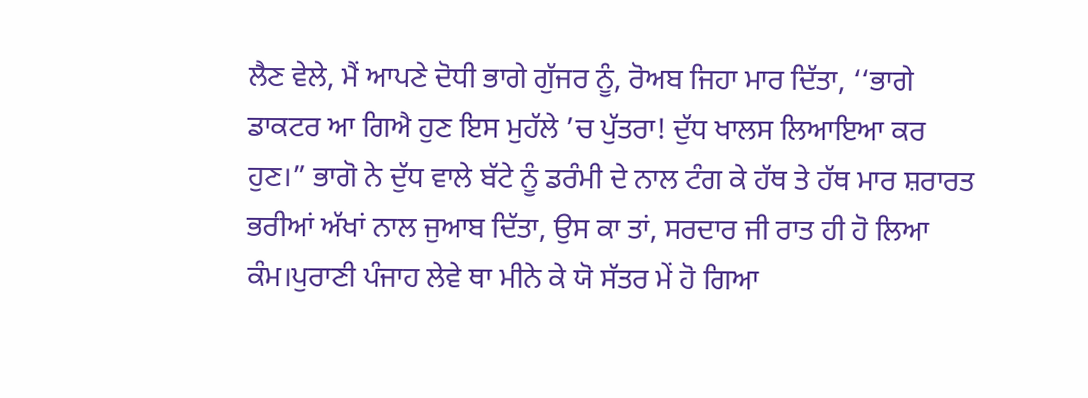ਲੈਣ ਵੇਲੇ, ਮੈਂ ਆਪਣੇ ਦੋਧੀ ਭਾਗੇ ਗੁੱਜਰ ਨੂੰ, ਰੋਅਬ ਜਿਹਾ ਮਾਰ ਦਿੱਤਾ, ‘‘ਭਾਗੇ ਡਾਕਟਰ ਆ ਗਿਐ ਹੁਣ ਇਸ ਮੁਹੱਲੇ ’ਚ ਪੁੱਤਰਾ! ਦੁੱਧ ਖਾਲਸ ਲਿਆਇਆ ਕਰ ਹੁਣ।” ਭਾਗੋ ਨੇ ਦੁੱਧ ਵਾਲੇ ਬੱਟੇ ਨੂੰ ਡਰੰਮੀ ਦੇ ਨਾਲ ਟੰਗ ਕੇ ਹੱਥ ਤੇ ਹੱਥ ਮਾਰ ਸ਼ਰਾਰਤ ਭਰੀਆਂ ਅੱਖਾਂ ਨਾਲ ਜੁਆਬ ਦਿੱਤਾ, ਉਸ ਕਾ ਤਾਂ, ਸਰਦਾਰ ਜੀ ਰਾਤ ਹੀ ਹੋ ਲਿਆ ਕੰਮ।ਪੁਰਾਣੀ ਪੰਜਾਹ ਲੇਵੇ ਥਾ ਮੀਨੇ ਕੇ ਯੋ ਸੱਤਰ ਮੇਂ ਹੋ ਗਿਆ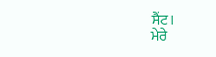ਸੈਂਟ।
ਮੇਰੇ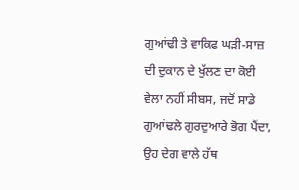ਗੁਆਂਢੀ ਤੇ ਵਾਕਿਫ ਘੜੀ-ਸਾਜ਼ ਦੀ ਦੁਕਾਨ ਦੇ ਖੁੱਲਣ ਦਾ ਕੋਈ ਵੇਲਾ ਨਹੀਂ ਸੀਬਸ, ਜਦੋਂ ਸਾਡੇ ਗੁਆਂਢਲੇ ਗੁਰਦੁਆਰੇ ਭੋਗ ਪੈਂਦਾ, ਉਹ ਦੇਗ ਵਾਲੇ ਹੱਥ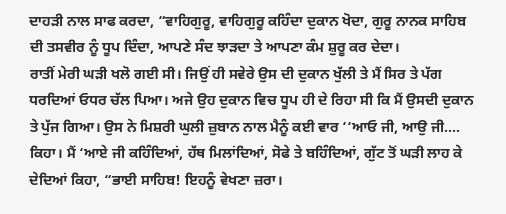ਦਾਹੜੀ ਨਾਲ ਸਾਫ ਕਰਦਾ, “ਵਾਹਿਗੁਰੂ, ਵਾਹਿਗੁਰੂ ਕਹਿੰਦਾ ਦੁਕਾਨ ਖੋਦਾ, ਗੁਰੂ ਨਾਨਕ ਸਾਹਿਬ ਦੀ ਤਸਵੀਰ ਨੂੰ ਧੂਪ ਦਿੰਦਾ, ਆਪਣੇ ਸੰਦ ਝਾੜਦਾ ਤੇ ਆਪਣਾ ਕੰਮ ਸ਼ੁਰੂ ਕਰ ਦੇਦਾ।
ਰਾਤੀਂ ਮੇਰੀ ਘੜੀ ਖਲੋ ਗਈ ਸੀ। ਜਿਉਂ ਹੀ ਸਵੇਰੇ ਉਸ ਦੀ ਦੁਕਾਨ ਖੁੱਲੀ ਤੇ ਮੈਂ ਸਿਰ ਤੇ ਪੱਗ ਧਰਦਿਆਂ ਓਧਰ ਚੱਲ ਪਿਆ। ਅਜੇ ਉਹ ਦੁਕਾਨ ਵਿਚ ਧੂਪ ਹੀ ਦੇ ਰਿਹਾ ਸੀ ਕਿ ਮੈਂ ਉਸਦੀ ਦੁਕਾਨ ਤੇ ਪੁੱਜ ਗਿਆ। ਉਸ ਨੇ ਮਿਸ਼ਰੀ ਘੁਲੀ ਜ਼ੁਬਾਨ ਨਾਲ ਮੈਨੂੰ ਕਈ ਵਾਰ ‘‘ਆਓ ਜੀ, ਆਉ ਜੀ…. ਕਿਹਾ। ਮੈਂ ‘ਆਏ ਜੀ ਕਹਿੰਦਿਆਂ, ਹੱਥ ਮਿਲਾਂਦਿਆਂ, ਸੋਫੇ ਤੇ ਬਹਿੰਦਿਆਂ, ਗੁੱਟ ਤੋਂ ਘੜੀ ਲਾਹ ਕੇ ਦੇਦਿਆਂ ਕਿਹਾ, “ਭਾਈ ਸਾਹਿਬ! ਇਹਨੂੰ ਵੇਖਣਾ ਜ਼ਰਾ।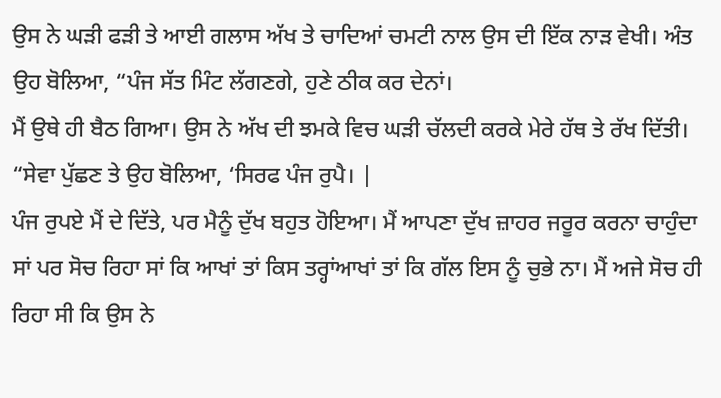ਉਸ ਨੇ ਘੜੀ ਫੜੀ ਤੇ ਆਈ ਗਲਾਸ ਅੱਖ ਤੇ ਚਾਦਿਆਂ ਚਮਟੀ ਨਾਲ ਉਸ ਦੀ ਇੱਕ ਨਾੜ ਵੇਖੀ। ਅੰਤ ਉਹ ਬੋਲਿਆ, “ਪੰਜ ਸੱਤ ਮਿੰਟ ਲੱਗਣਗੇ, ਹੁਣੇ ਠੀਕ ਕਰ ਦੇਨਾਂ।
ਮੈਂ ਉਥੇ ਹੀ ਬੈਠ ਗਿਆ। ਉਸ ਨੇ ਅੱਖ ਦੀ ਝਮਕੇ ਵਿਚ ਘੜੀ ਚੱਲਦੀ ਕਰਕੇ ਮੇਰੇ ਹੱਥ ਤੇ ਰੱਖ ਦਿੱਤੀ। “ਸੇਵਾ ਪੁੱਛਣ ਤੇ ਉਹ ਬੋਲਿਆ, ‘ਸਿਰਫ ਪੰਜ ਰੁਪੈ। |
ਪੰਜ ਰੁਪਏ ਮੈਂ ਦੇ ਦਿੱਤੇ, ਪਰ ਮੈਨੂੰ ਦੁੱਖ ਬਹੁਤ ਹੋਇਆ। ਮੈਂ ਆਪਣਾ ਦੁੱਖ ਜ਼ਾਹਰ ਜਰੂਰ ਕਰਨਾ ਚਾਹੁੰਦਾ ਸਾਂ ਪਰ ਸੋਚ ਰਿਹਾ ਸਾਂ ਕਿ ਆਖਾਂ ਤਾਂ ਕਿਸ ਤਰ੍ਹਾਂਆਖਾਂ ਤਾਂ ਕਿ ਗੱਲ ਇਸ ਨੂੰ ਚੁਭੇ ਨਾ। ਮੈਂ ਅਜੇ ਸੋਚ ਹੀ ਰਿਹਾ ਸੀ ਕਿ ਉਸ ਨੇ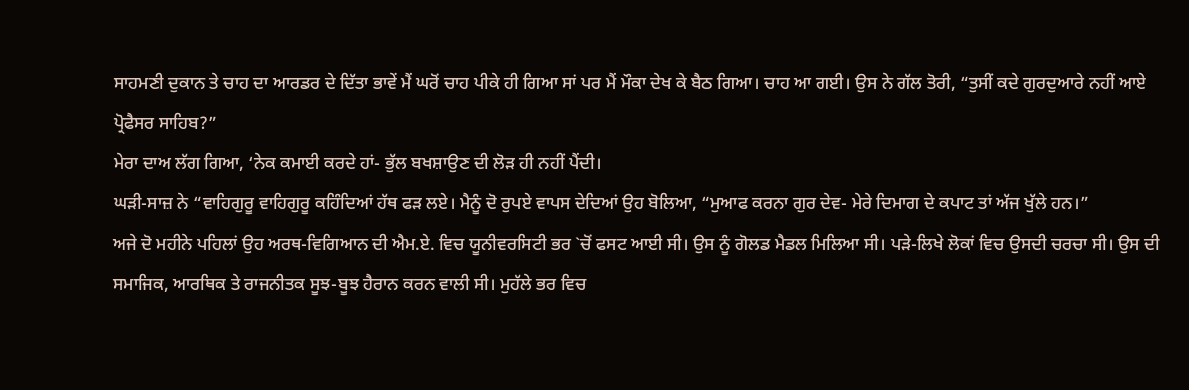ਸਾਹਮਣੀ ਦੁਕਾਨ ਤੇ ਚਾਹ ਦਾ ਆਰਡਰ ਦੇ ਦਿੱਤਾ ਭਾਵੇਂ ਮੈਂ ਘਰੋਂ ਚਾਹ ਪੀਕੇ ਹੀ ਗਿਆ ਸਾਂ ਪਰ ਮੈਂ ਮੌਕਾ ਦੇਖ ਕੇ ਬੈਠ ਗਿਆ। ਚਾਹ ਆ ਗਈ। ਉਸ ਨੇ ਗੱਲ ਤੋਰੀ, “ਤੁਸੀਂ ਕਦੇ ਗੁਰਦੁਆਰੇ ਨਹੀਂ ਆਏ ਪ੍ਰੋਫੈਸਰ ਸਾਹਿਬ?”
ਮੇਰਾ ਦਾਅ ਲੱਗ ਗਿਆ, ‘ਨੇਕ ਕਮਾਈ ਕਰਦੇ ਹਾਂ- ਭੁੱਲ ਬਖਸ਼ਾਉਣ ਦੀ ਲੋੜ ਹੀ ਨਹੀਂ ਪੈਂਦੀ।
ਘੜੀ-ਸਾਜ਼ ਨੇ “ਵਾਹਿਗੁਰੂ ਵਾਹਿਗੁਰੂ ਕਹਿੰਦਿਆਂ ਹੱਥ ਫੜ ਲਏ। ਮੈਨੂੰ ਦੋ ਰੁਪਏ ਵਾਪਸ ਦੇਦਿਆਂ ਉਹ ਬੋਲਿਆ, “ਮੁਆਫ ਕਰਨਾ ਗੁਰ ਦੇਵ- ਮੇਰੇ ਦਿਮਾਗ ਦੇ ਕਪਾਟ ਤਾਂ ਅੱਜ ਖੁੱਲੇ ਹਨ।”
ਅਜੇ ਦੋ ਮਹੀਨੇ ਪਹਿਲਾਂ ਉਹ ਅਰਥ-ਵਿਗਿਆਨ ਦੀ ਐਮ.ਏ. ਵਿਚ ਯੂਨੀਵਰਸਿਟੀ ਭਰ `ਚੋਂ ਫਸਟ ਆਈ ਸੀ। ਉਸ ਨੂੰ ਗੋਲਡ ਮੈਡਲ ਮਿਲਿਆ ਸੀ। ਪੜੇ-ਲਿਖੇ ਲੋਕਾਂ ਵਿਚ ਉਸਦੀ ਚਰਚਾ ਸੀ। ਉਸ ਦੀ ਸਮਾਜਿਕ, ਆਰਥਿਕ ਤੇ ਰਾਜਨੀਤਕ ਸੂਝ-ਬੂਝ ਹੈਰਾਨ ਕਰਨ ਵਾਲੀ ਸੀ। ਮੁਹੱਲੇ ਭਰ ਵਿਚ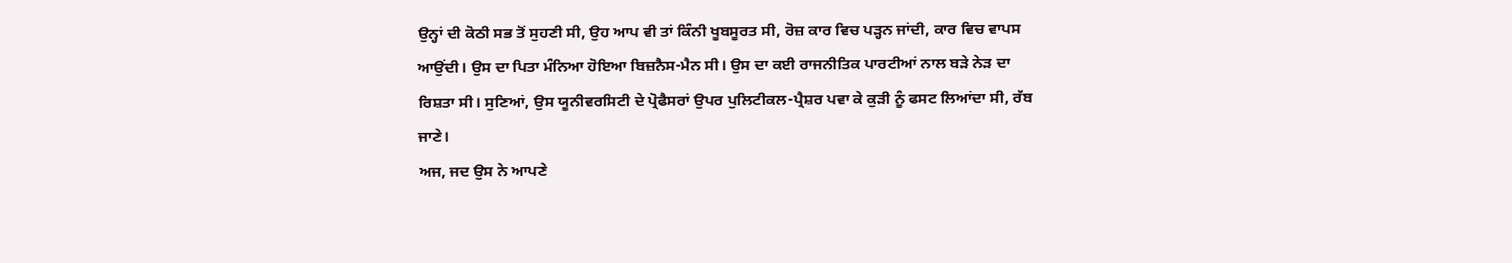ਉਨ੍ਹਾਂ ਦੀ ਕੋਠੀ ਸਭ ਤੋਂ ਸੁਹਣੀ ਸੀ, ਉਹ ਆਪ ਵੀ ਤਾਂ ਕਿੰਨੀ ਖੂਬਸੂਰਤ ਸੀ, ਰੋਜ਼ ਕਾਰ ਵਿਚ ਪੜ੍ਹਨ ਜਾਂਦੀ, ਕਾਰ ਵਿਚ ਵਾਪਸ ਆਉਂਦੀ। ਉਸ ਦਾ ਪਿਤਾ ਮੰਨਿਆ ਹੋਇਆ ਬਿਜ਼ਨੈਸ-ਮੈਨ ਸੀ। ਉਸ ਦਾ ਕਈ ਰਾਜਨੀਤਿਕ ਪਾਰਟੀਆਂ ਨਾਲ ਬੜੇ ਨੇੜ ਦਾ ਰਿਸ਼ਤਾ ਸੀ। ਸੁਣਿਆਂ, ਉਸ ਯੂਨੀਵਰਸਿਟੀ ਦੇ ਪ੍ਰੋਫੈਸਰਾਂ ਉਪਰ ਪੁਲਿਟੀਕਲ-ਪ੍ਰੈਸ਼ਰ ਪਵਾ ਕੇ ਕੁੜੀ ਨੂੰ ਫਸਟ ਲਿਆਂਦਾ ਸੀ, ਰੱਬ ਜਾਣੇ।
ਅਜ, ਜਦ ਉਸ ਨੇ ਆਪਣੇ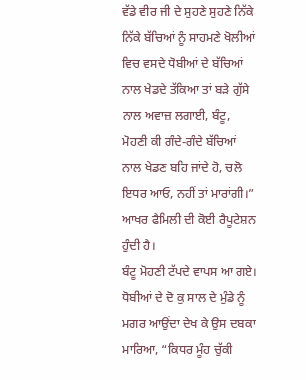ਵੱਡੇ ਵੀਰ ਜੀ ਦੇ ਸੁਹਣੇ ਸੁਹਣੇ ਨਿੱਕੇ ਨਿੱਕੇ ਬੱਚਿਆਂ ਨੂੰ ਸਾਹਮਣੇ ਖੋਲੀਆਂ ਵਿਚ ਵਸਦੇ ਧੋਬੀਆਂ ਦੇ ਬੱਚਿਆਂ ਨਾਲ ਖੇਡਦੇ ਤੱਕਿਆ ਤਾਂ ਬੜੇ ਗੁੱਸੇ ਨਾਲ ਅਵਾਜ਼ ਲਗਾਈ, ਬੰਟੂ, ਮੋਹਣੀ ਕੀ ਗੰਦੇ-ਗੰਦੇ ਬੱਚਿਆਂ ਨਾਲ ਖੇਡਣ ਬਹਿ ਜਾਂਦੇ ਹੋ, ਚਲੋ ਇਧਰ ਆਓ, ਨਹੀਂ ਤਾਂ ਮਾਰਾਂਗੀ।” ਆਖਰ ਫੈਮਿਲੀ ਦੀ ਕੋਈ ਰੈਪੂਟੇਸ਼ਨ ਹੁੰਦੀ ਹੈ।
ਬੰਟੂ ਮੋਹਣੀ ਟੱਪਦੇ ਵਾਪਸ ਆ ਗਏ। ਧੋਬੀਆਂ ਦੇ ਦੋ ਕੁ ਸਾਲ ਦੇ ਮੁੰਡੇ ਨੂੰ ਮਗਰ ਆਉਂਦਾ ਦੇਖ ਕੇ ਉਸ ਦਬਕਾ ਮਾਰਿਆ, “ਕਿਧਰ ਮੂੰਹ ਚੁੱਕੀ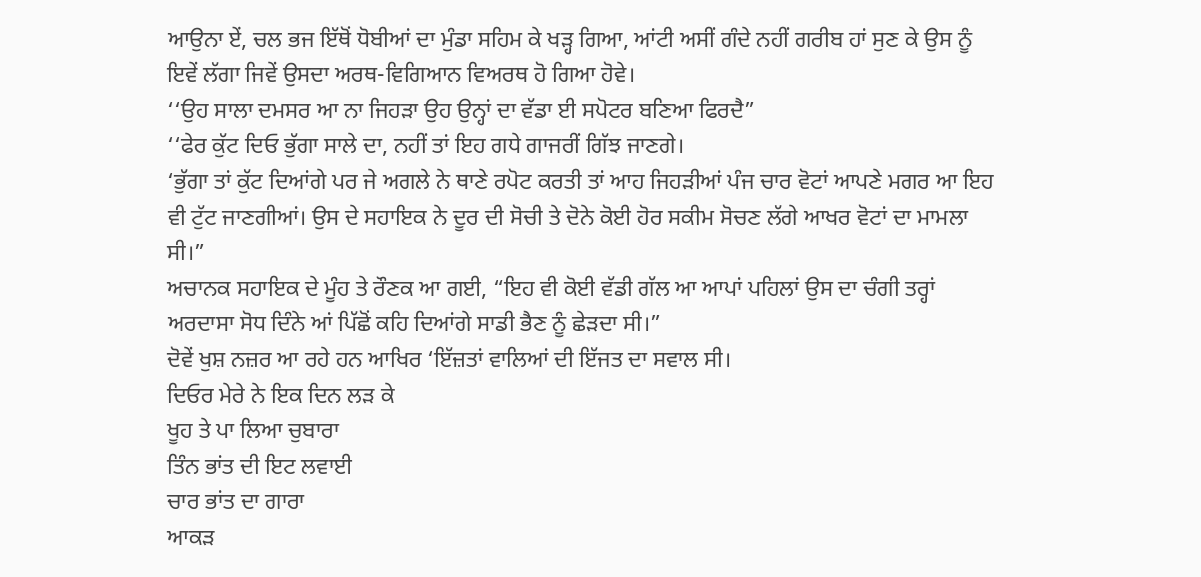ਆਉਨਾ ਏਂ, ਚਲ ਭਜ ਇੱਥੋਂ ਧੋਬੀਆਂ ਦਾ ਮੁੰਡਾ ਸਹਿਮ ਕੇ ਖੜ੍ਹ ਗਿਆ, ਆਂਟੀ ਅਸੀਂ ਗੰਦੇ ਨਹੀਂ ਗਰੀਬ ਹਾਂ ਸੁਣ ਕੇ ਉਸ ਨੂੰ ਇਵੇਂ ਲੱਗਾ ਜਿਵੇਂ ਉਸਦਾ ਅਰਥ-ਵਿਗਿਆਨ ਵਿਅਰਥ ਹੋ ਗਿਆ ਹੋਵੇ।
‘‘ਉਹ ਸਾਲਾ ਦਮਸਰ ਆ ਨਾ ਜਿਹੜਾ ਉਹ ਉਨ੍ਹਾਂ ਦਾ ਵੱਡਾ ਈ ਸਪੋਟਰ ਬਣਿਆ ਫਿਰਦੈ”
‘‘ਫੇਰ ਕੁੱਟ ਦਿਓ ਭੁੱਗਾ ਸਾਲੇ ਦਾ, ਨਹੀਂ ਤਾਂ ਇਹ ਗਧੇ ਗਾਜਰੀਂ ਗਿੱਝ ਜਾਣਗੇ।
‘ਭੁੱਗਾ ਤਾਂ ਕੁੱਟ ਦਿਆਂਗੇ ਪਰ ਜੇ ਅਗਲੇ ਨੇ ਥਾਣੇ ਰਪੋਟ ਕਰਤੀ ਤਾਂ ਆਹ ਜਿਹੜੀਆਂ ਪੰਜ ਚਾਰ ਵੋਟਾਂ ਆਪਣੇ ਮਗਰ ਆ ਇਹ ਵੀ ਟੁੱਟ ਜਾਣਗੀਆਂ। ਉਸ ਦੇ ਸਹਾਇਕ ਨੇ ਦੂਰ ਦੀ ਸੋਚੀ ਤੇ ਦੋਨੇ ਕੋਈ ਹੋਰ ਸਕੀਮ ਸੋਚਣ ਲੱਗੇ ਆਖਰ ਵੋਟਾਂ ਦਾ ਮਾਮਲਾ ਸੀ।”
ਅਚਾਨਕ ਸਹਾਇਕ ਦੇ ਮੂੰਹ ਤੇ ਰੌਣਕ ਆ ਗਈ, “ਇਹ ਵੀ ਕੋਈ ਵੱਡੀ ਗੱਲ ਆ ਆਪਾਂ ਪਹਿਲਾਂ ਉਸ ਦਾ ਚੰਗੀ ਤਰ੍ਹਾਂ ਅਰਦਾਸਾ ਸੋਧ ਦਿੰਨੇ ਆਂ ਪਿੱਛੋਂ ਕਹਿ ਦਿਆਂਗੇ ਸਾਡੀ ਭੈਣ ਨੂੰ ਛੇੜਦਾ ਸੀ।”
ਦੋਵੇਂ ਖੁਸ਼ ਨਜ਼ਰ ਆ ਰਹੇ ਹਨ ਆਖਿਰ ‘ਇੱਜ਼ਤਾਂ ਵਾਲਿਆਂ ਦੀ ਇੱਜਤ ਦਾ ਸਵਾਲ ਸੀ।
ਦਿਓਰ ਮੇਰੇ ਨੇ ਇਕ ਦਿਨ ਲੜ ਕੇ
ਖੂਹ ਤੇ ਪਾ ਲਿਆ ਚੁਬਾਰਾ
ਤਿੰਨ ਭਾਂਤ ਦੀ ਇਟ ਲਵਾਈ
ਚਾਰ ਭਾਂਤ ਦਾ ਗਾਰਾ
ਆਕੜ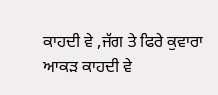ਕਾਹਦੀ ਵੇ ,ਜੱਗ ਤੇ ਫਿਰੇ ਕੁਵਾਰਾ
ਆਕੜ ਕਾਹਦੀ ਵੇ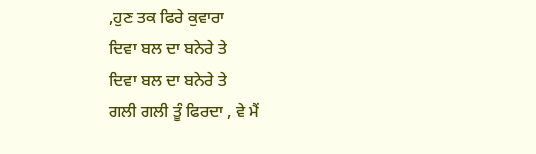,ਹੁਣ ਤਕ ਫਿਰੇ ਕੁਵਾਰਾ
ਦਿਵਾ ਬਲ ਦਾ ਬਨੇਰੇ ਤੇ
ਦਿਵਾ ਬਲ ਦਾ ਬਨੇਰੇ ਤੇ
ਗਲੀ ਗਲੀ ਤੂੰ ਫਿਰਦਾ , ਵੇ ਮੈਂ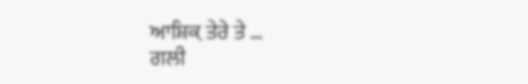ਆਸ਼ਿਕ਼ ਤੇਰੇ ਤੇ …
ਗਲੀ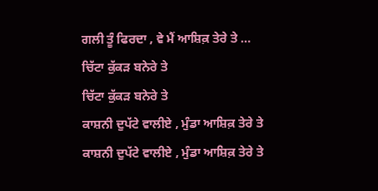ਗਲੀ ਤੂੰ ਫਿਰਦਾ , ਵੇ ਮੈਂ ਆਸ਼ਿਕ਼ ਤੇਰੇ ਤੇ …
ਚਿੱਟਾ ਕੁੱਕੜ ਬਨੇਰੇ ਤੇ
ਚਿੱਟਾ ਕੁੱਕੜ ਬਨੇਰੇ ਤੇ
ਕਾਸ਼ਨੀ ਦੁਪੱਟੇ ਵਾਲੀਏ , ਮੁੰਡਾ ਆਸ਼ਿਕ਼ ਤੇਰੇ ਤੇ
ਕਾਸ਼ਨੀ ਦੁਪੱਟੇ ਵਾਲੀਏ , ਮੁੰਡਾ ਆਸ਼ਿਕ਼ ਤੇਰੇ ਤੇ